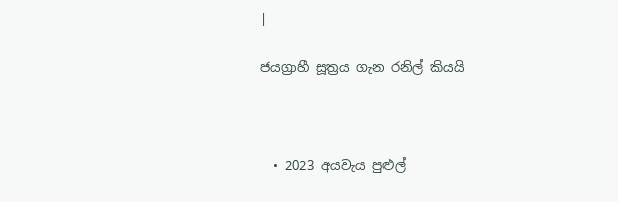|

ජයග්‍රාහී සූත්‍රය ගැන රනිල් කියයි



  • 2023 අයවැය පුළුල්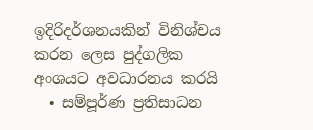ඉදිරිදර්ශනයකින් විනිශ්චය කරන ලෙස පුද්ගලික අංශයට අවධාරනය කරයි
  • සම්පූර්ණ ප්‍රතිසාධන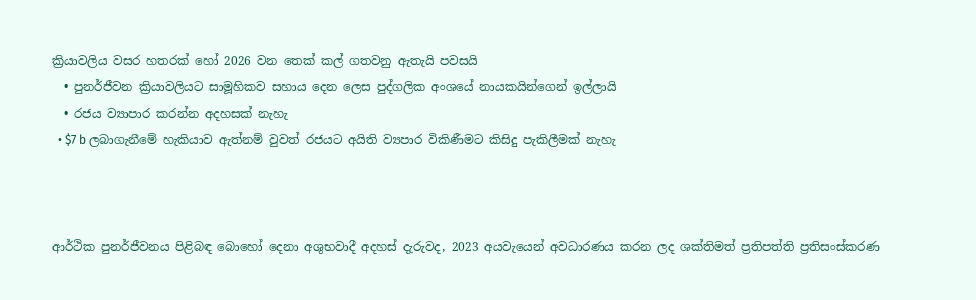ක්‍රියාවලිය වසර හතරක් හෝ 2026 වන තෙක් කල් ගතවනු ඇතැයි පවසයි
  • පුනර්ජීවන ක්‍රියාවලියට සාමූහිකව සහාය දෙන ලෙස පුද්ගලික අංශයේ නායකයින්ගෙන් ඉල්ලායි
  • රජය ව්‍යාපාර කරන්න අදහසක් නැහැ
  • $7 b ලබාගැනීමේ හැකියාව ඇත්නම් වුවත් රජයට අයිති ව්‍යපාර විකිණීමට කිසිදු පැකිලීමක් නැහැ



ආර්ථික පුනර්ජීවනය පිළිබඳ බොහෝ දෙනා අශුභවාදී අදහස් දැරුවද, 2023 අයවැයෙන් අවධාරණය කරන ලද ශක්තිමත් ප්‍රතිපත්ති ප්‍රතිසංස්කරණ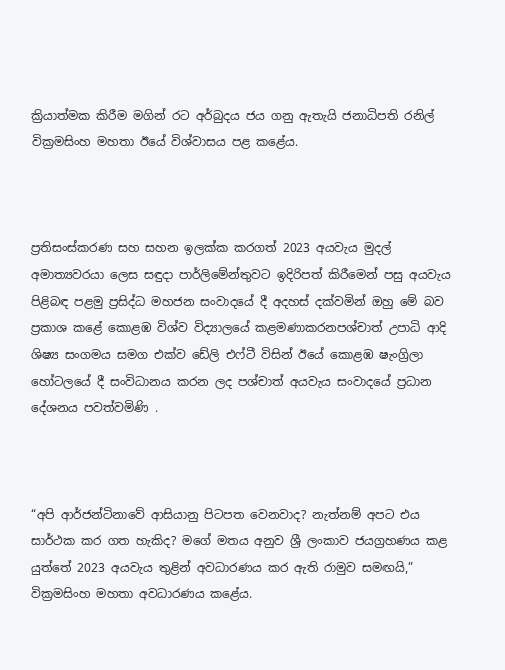ක්‍රියාත්මක කිරීම මගින් රට අර්බුදය ජය ගනු ඇතැයි ජනාධිපති රනිල් වික්‍රමසිංහ මහතා ඊයේ විශ්වාසය පළ කළේය.



ප්‍රතිසංස්කරණ සහ සහන ඉලක්ක කරගත් 2023 අයවැය මුදල් අමාත්‍යවරයා ලෙස සඳුදා පාර්ලිමේන්තුවට ඉදිරිපත් කිරීමෙන් පසු අයවැය පිළිබඳ පළමු ප්‍රසිද්ධ මහජන සංවාදයේ දී අදහස් දක්වමින් ඔහු මේ බව ප්‍රකාශ කළේ කොළඹ විශ්ව විද්‍යාලයේ කළමණාකරනපශ්චාත් උපාධි ආදි ශිෂ්‍ය සංගමය සමග එක්ව ඩේලි එෆ්ටී විසින් ඊයේ කොළඹ ෂැංග්‍රිලා හෝටලයේ දී සංවිධානය කරන ලද පශ්චාත් අයවැය සංවාදයේ ප්‍රධාන දේශනය පවත්වමිණි .



“අපි ආර්ජන්ටිනාවේ ආසියානු පිටපත වෙනවාද? නැත්නම් අපට එය සාර්ථක කර ගත හැකිද? මගේ මතය අනුව ශ්‍රී ලංකාව ජයග්‍රහණය කළ යුත්තේ 2023 අයවැය තුළින් අවධාරණය කර ඇති රාමුව සමඟයි,” වික්‍රමසිංහ මහතා අවධාරණය කළේය.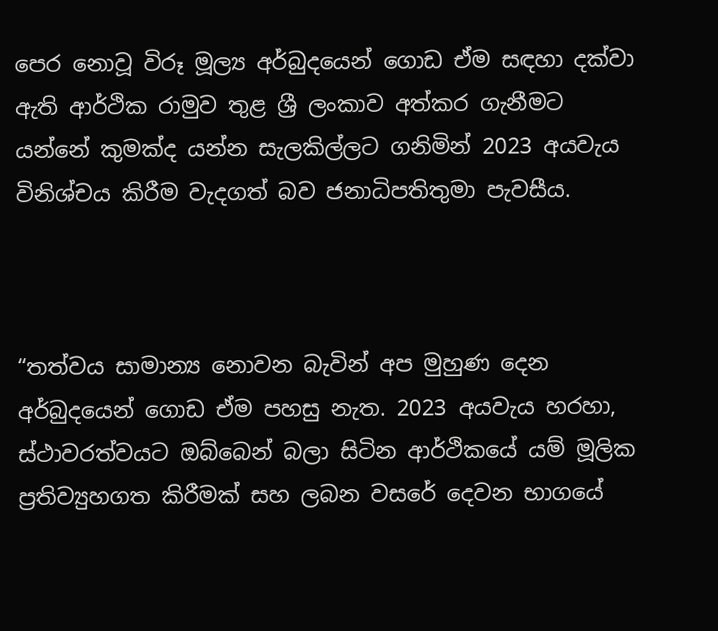පෙර නොවූ විරූ මූල්‍ය අර්බුදයෙන් ගොඩ ඒම සඳහා දක්වා ඇති ආර්ථික රාමුව තුළ ශ්‍රී ලංකාව අත්කර ගැනීමට යන්නේ කුමක්ද යන්න සැලකිල්ලට ගනිමින් 2023 අයවැය විනිශ්චය කිරීම වැදගත් බව ජනාධිපතිතුමා පැවසීය.



“තත්වය සාමාන්‍ය නොවන බැවින් අප මුහුණ දෙන අර්බුදයෙන් ගොඩ ඒම පහසු නැත. 2023 අයවැය හරහා, ස්ථාවරත්වයට ඔබ්බෙන් බලා සිටින ආර්ථිකයේ යම් මූලික ප්‍රතිව්‍යුහගත කිරීමක් සහ ලබන වසරේ දෙවන භාගයේ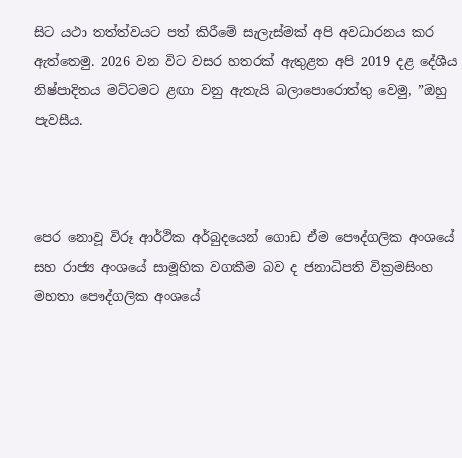සිට යථා තත්ත්වයට පත් කිරීමේ සැලැස්මක් අපි අවධාරනය කර ඇත්තෙමු. 2026 වන විට වසර හතරක් ඇතුළත අපි 2019 දළ දේශීය නිෂ්පාදිතය මට්ටමට ළඟා වනු ඇතැයි බලාපොරොත්තු වෙමු, ”ඔහු පැවසීය.



පෙර නොවූ විරූ ආර්ථික අර්බුදයෙන් ගොඩ ඒම පෞද්ගලික අංශයේ සහ රාජ්‍ය අංශයේ සාමූහික වගකීම බව ද ජනාධිපති වික්‍රමසිංහ මහතා පෞද්ගලික අංශයේ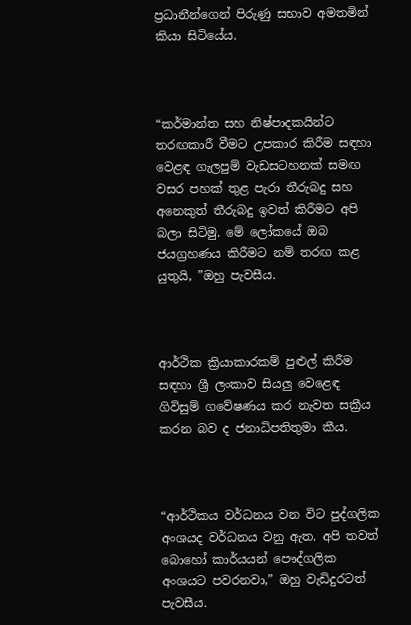ප්‍රධානීන්ගෙන් පිරුණු සභාව අමතමින් කියා සිටියේය.



“කර්මාන්ත සහ නිෂ්පාදකයින්ට තරඟකාරී වීමට උපකාර කිරීම සඳහා වෙළඳ ගැලපුම් වැඩසටහනක් සමඟ වසර පහක් තුළ පැරා තීරුබදු සහ අනෙකුත් තීරුබදු ඉවත් කිරීමට අපි බලා සිටිමු. මේ ලෝකයේ ඔබ ජයග්‍රහණය කිරීමට නම් තරඟ කළ යුතුයි, ”ඔහු පැවසීය.



ආර්ථික ක්‍රියාකාරකම් පුළුල් කිරීම සඳහා ශ්‍රී ලංකාව සියලු වෙළෙඳ ගිවිසුම් ගවේෂණය කර නැවත සක්‍රීය කරන බව ද ජනාධිපතිතුමා කීය.



“ආර්ථිකය වර්ධනය වන විට පුද්ගලික අංශයද වර්ධනය වනු ඇත. අපි තවත් බොහෝ කාර්යයන් පෞද්ගලික අංශයට පවරනවා,” ඔහු වැඩිදුරටත් පැවසීය.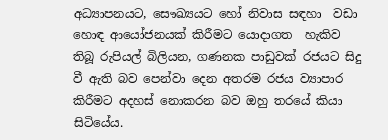අධ්‍යාපනයට, සෞඛ්‍යයට හෝ නිවාස සඳහා  වඩා හොඳ ආයෝජනයක් කිරීමට යොදාගත  හැකිව තිබූ රුපියල් බිලියන, ගණනක පාඩුවක් රජයට සිදු වී ඇති බව පෙන්වා දෙන අතරම රජය ව්‍යාපාර කිරීමට අදහස් නොකරන බව ඔහු තරයේ කියා සිටියේය.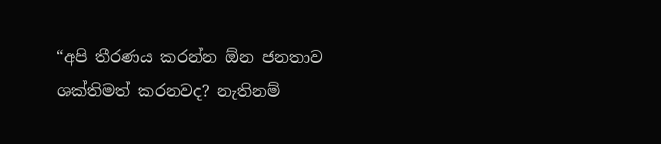“අපි තීරණය කරන්න ඕන ජනතාව ශක්තිමත් කරනවද? නැතිනම්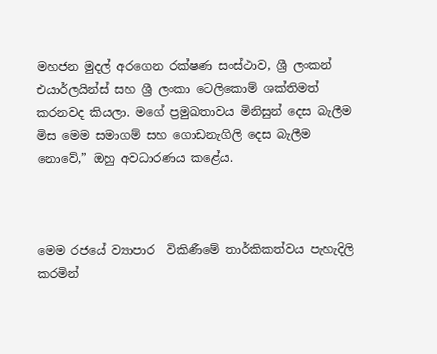මහජන මුදල් අරගෙන රක්ෂණ සංස්ථාව, ශ්‍රී ලංකන් එයාර්ලයින්ස් සහ ශ්‍රී ලංකා ටෙලිකොම් ශක්තිමත් කරනවද කියලා. මගේ ප්‍රමුඛතාවය මිනිසුන් දෙස බැලීම මිස මෙම සමාගම් සහ ගොඩනැගිලි දෙස බැලීම නොවේ,” ඔහු අවධාරණය කළේය.



මෙම රජයේ ව්‍යාපාර  විකිණීමේ තාර්කිකත්වය පැහැදිලි කරමින්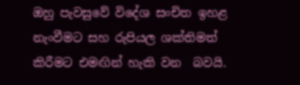ඔහු පැවසුවේ විදේශ සංචිත ඉහළ නැංවීමට සහ රුපියල ශක්තිමත් කිරීමට එමඟින් හැකි වන  බවයි.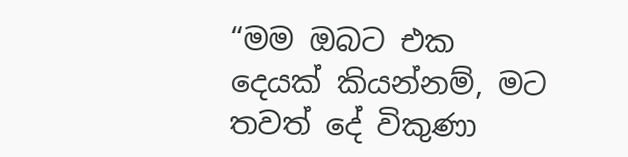“මම ඔබට එක දෙයක් කියන්නම්, මට තවත් දේ විකුණා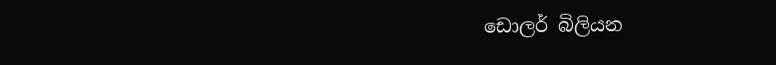ඩොලර් බිලියන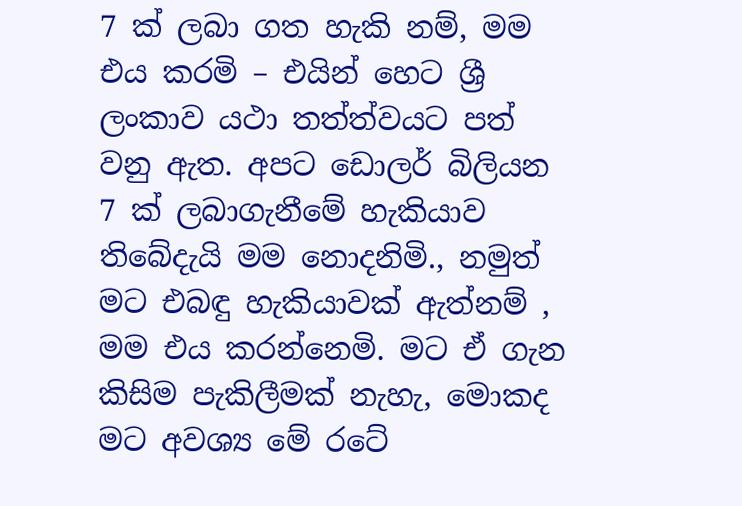7 ක් ලබා ගත හැකි නම්, මම එය කරමි – එයින් හෙට ශ්‍රී ලංකාව යථා තත්ත්වයට පත් වනු ඇත. අපට ඩොලර් බිලියන 7 ක් ලබාගැනීමේ හැකියාව තිබේදැයි මම නොදනිමි., නමුත් මට එබඳු හැකියාවක් ඇත්නම් , මම එය කරන්නෙමි. මට ඒ ගැන කිසිම පැකිලීමක් නැහැ, මොකද මට අවශ්‍ය මේ රටේ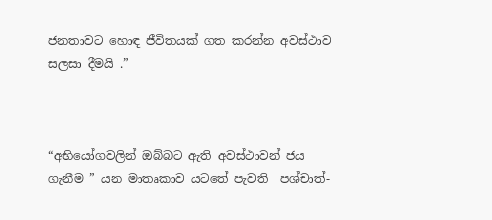ජනතාවට හොඳ ජීවිතයක් ගත කරන්න අවස්ථාව සලසා දීමයි .”



“අභියෝගවලින් ඔබ්බට ඇති අවස්ථාවන් ජය ගැනීම ” යන මාතෘකාව යටතේ පැවති  පශ්චාත්-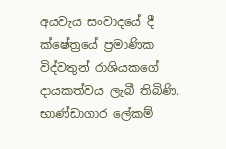අයවැය සංවාදයේ දී ක්ෂේත්‍රයේ ප්‍රමාණික විද්වතුන් රාශියකගේ දායකත්වය ලැබී තිබිණි. භාණ්ඩාගාර ලේකම්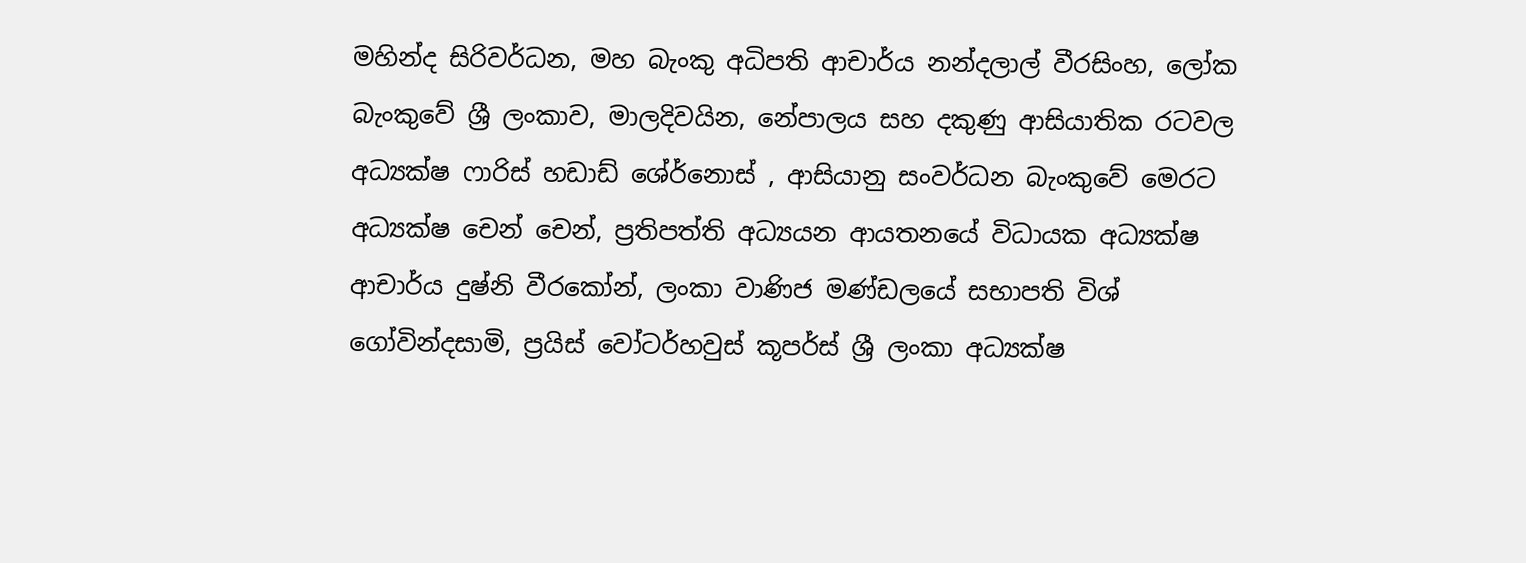මහින්ද සිරිවර්ධන, මහ බැංකු අධිපති ආචාර්ය නන්දලාල් වීරසිංහ, ලෝක බැංකුවේ ශ්‍රී ලංකාව, මාලදිවයින, නේපාලය සහ දකුණු ආසියාතික රටවල අධ්‍යක්ෂ ෆාරිස් හඩාඩ් ශේර්නොස් , ආසියානු සංවර්ධන බැංකුවේ මෙරට අධ්‍යක්ෂ චෙන් චෙන්, ප්‍රතිපත්ති අධ්‍යයන ආයතනයේ විධායක අධ්‍යක්ෂ ආචාර්ය දුෂ්නි වීරකෝන්, ලංකා වාණිජ මණ්ඩලයේ සභාපති විශ් ගෝවින්දසාමි, ප්‍රයිස් වෝටර්හවුස් කූපර්ස් ශ්‍රී ලංකා අධ්‍යක්ෂ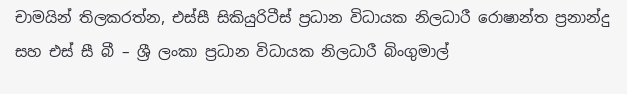චාමයින් තිලකරත්න, එස්සී සිකියුරිටීස් ප්‍රධාන විධායක නිලධාරී රොෂාන්ත ප්‍රනාන්දු සහ එස් සී බී – ශ්‍රී ලංකා ප්‍රධාන විධායක නිලධාරී බිංගුමාල්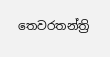තෙවරතන්ත්‍රි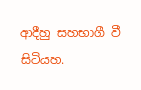ආදීහු සහභාගී වී සිටියහ.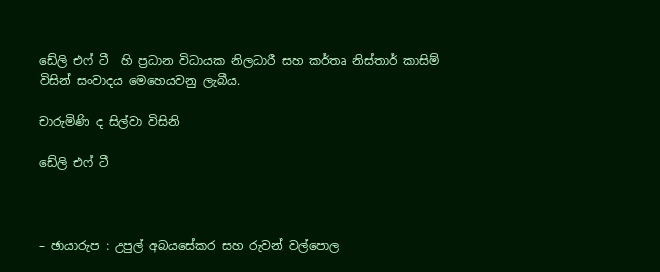ඩේලි එෆ් ටී  හි ප්‍රධාන විධායක නිලධාරී සහ කර්තෘ නිස්තාර් කාසිම් විසින් සංවාදය මෙහෙයවනු ලැබීය.

චාරුමිණි ද සිල්වා විසිනි

ඩේලි එෆ් ටී



– ඡායාරුප : උපුල් අබයසේකර සහ රුවන් වල්පොල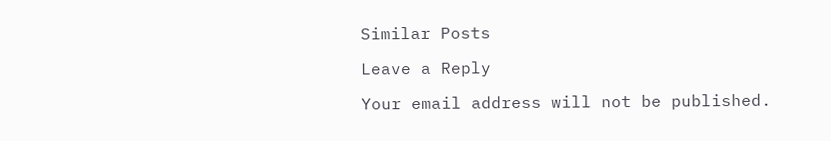Similar Posts

Leave a Reply

Your email address will not be published.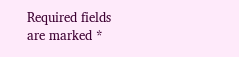Required fields are marked *